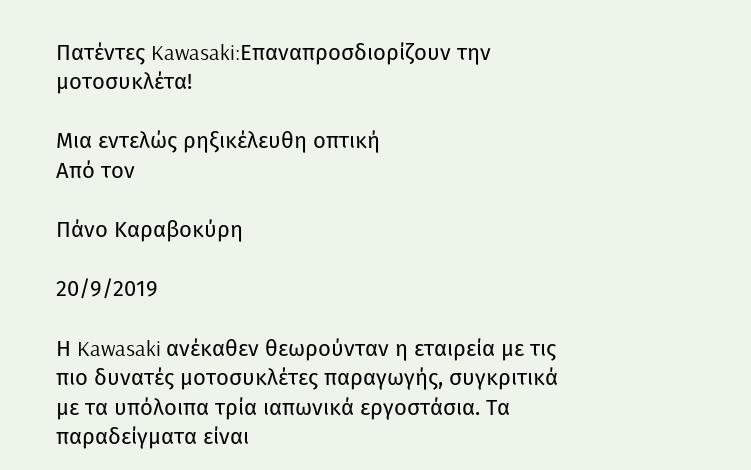Πατέντες Kawasaki:Επαναπροσδιορίζουν την μοτοσυκλέτα!

Μια εντελώς ρηξικέλευθη οπτική
Από τον

Πάνο Καραβοκύρη

20/9/2019

Η Kawasaki ανέκαθεν θεωρούνταν η εταιρεία με τις πιο δυνατές μοτοσυκλέτες παραγωγής, συγκριτικά με τα υπόλοιπα τρία ιαπωνικά εργοστάσια. Τα παραδείγματα είναι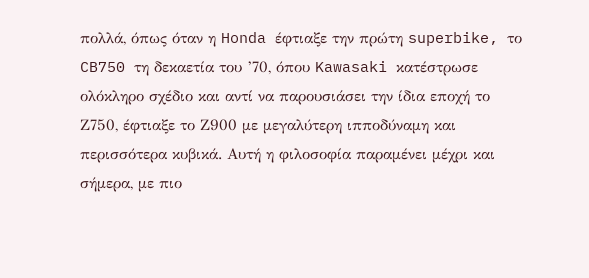πολλά, όπως όταν η Honda έφτιαξε την πρώτη superbike, το CB750 τη δεκαετία του ’70, όπου Kawasaki κατέστρωσε ολόκληρο σχέδιο και αντί να παρουσιάσει την ίδια εποχή το Ζ750, έφτιαξε το Ζ900 με μεγαλύτερη ιπποδύναμη και περισσότερα κυβικά. Αυτή η φιλοσοφία παραμένει μέχρι και σήμερα, με πιο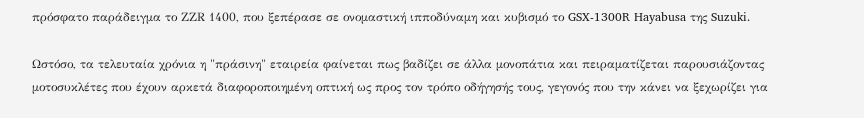πρόσφατο παράδειγμα το ΖΖR 1400, που ξεπέρασε σε ονομαστική ιπποδύναμη και κυβισμό το GSX-1300R Hayabusa της Suzuki.

Ωστόσο, τα τελευταία χρόνια η "πράσινη" εταιρεία φαίνεται πως βαδίζει σε άλλα μονοπάτια και πειραματίζεται παρουσιάζοντας μοτοσυκλέτες που έχουν αρκετά διαφοροποιημένη οπτική ως προς τον τρόπο οδήγησής τους, γεγονός που την κάνει να ξεχωρίζει για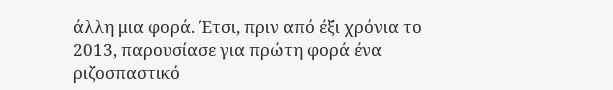άλλη μια φορά. Έτσι, πριν από έξι χρόνια το 2013, παρουσίασε για πρώτη φορά ένα ριζοσπαστικό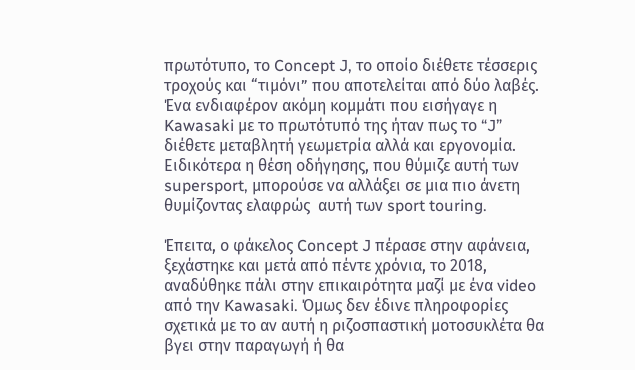πρωτότυπο, το Concept J, το οποίο διέθετε τέσσερις τροχούς και “τιμόνι” που αποτελείται από δύο λαβές. Ένα ενδιαφέρον ακόμη κομμάτι που εισήγαγε η Kawasaki με το πρωτότυπό της ήταν πως το “J” διέθετε μεταβλητή γεωμετρία αλλά και εργονομία. Ειδικότερα η θέση οδήγησης, που θύμιζε αυτή των supersport, μπορούσε να αλλάξει σε μια πιο άνετη θυμίζοντας ελαφρώς  αυτή των sport touring.

Έπειτα, ο φάκελος Concept J πέρασε στην αφάνεια, ξεχάστηκε και μετά από πέντε χρόνια, το 2018, αναδύθηκε πάλι στην επικαιρότητα μαζί με ένα video από την Kawasaki. Όμως δεν έδινε πληροφορίες σχετικά με το αν αυτή η ριζοσπαστική μοτοσυκλέτα θα βγει στην παραγωγή ή θα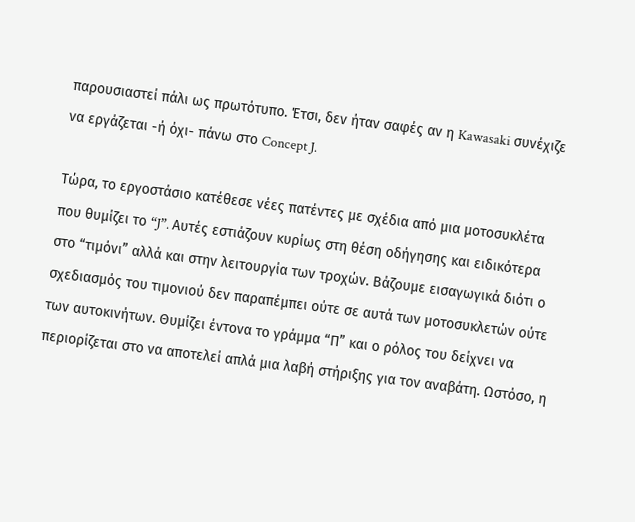παρουσιαστεί πάλι ως πρωτότυπο. Έτσι, δεν ήταν σαφές αν η Kawasaki συνέχιζε να εργάζεται -ή όχι- πάνω στο Concept J.

Τώρα, το εργοστάσιο κατέθεσε νέες πατέντες με σχέδια από μια μοτοσυκλέτα που θυμίζει το “J”. Αυτές εστιάζουν κυρίως στη θέση οδήγησης και ειδικότερα στο “τιμόνι” αλλά και στην λειτουργία των τροχών. Βάζουμε εισαγωγικά διότι ο σχεδιασμός του τιμονιού δεν παραπέμπει ούτε σε αυτά των μοτοσυκλετών ούτε των αυτοκινήτων. Θυμίζει έντονα το γράμμα “Π” και ο ρόλος του δείχνει να περιορίζεται στο να αποτελεί απλά μια λαβή στήριξης για τον αναβάτη. Ωστόσο, η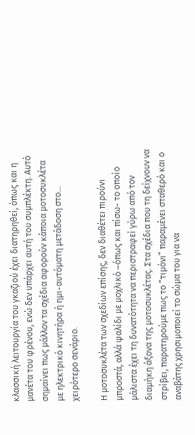κλασσική λειτουργία του γκαζιού έχει διατηρηθεί, όπως και η μανέτα του φρένου, ενώ δεν υπάρχει αυτή του συμπλέκτη. Αυτό σημαίνει πως μάλλον τα σχέδια αφορούν κάποια μοτοσυκλέτα με ηλεκτρικό κινητήρα ή ημι-αυτόματη μετάδοση στο... χειρότερο σενάριο.

Η μοτοσυκλέτα των σχεδίων επίσης, δεν διαθέτει πιρούνι μπροστά, αλλά ψαλίδι με μοχλικό –όπως και πίσω- το οποίο μάλιστα έχει τη δυνατότητα να περιστραφεί γύρω από τον διαμήκη άξονα της μοτοσυκλέτας. Στα σχέδια που τη δείχνουν να στρίβει, παρατηρούμε πως το “τιμόνι” παραμένει σταθερό και ο αναβάτης χρησιμοποιεί το σώμα του για να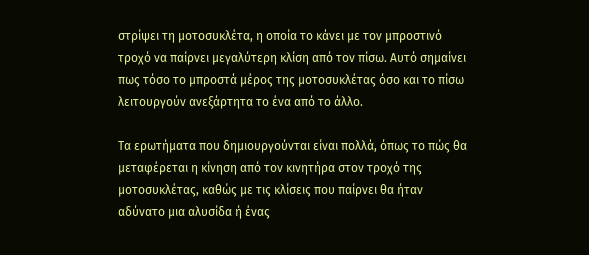στρίψει τη μοτοσυκλέτα, η οποία το κάνει με τον μπροστινό τροχό να παίρνει μεγαλύτερη κλίση από τον πίσω. Αυτό σημαίνει πως τόσο το μπροστά μέρος της μοτοσυκλέτας όσο και το πίσω λειτουργούν ανεξάρτητα το ένα από το άλλο.

Τα ερωτήματα που δημιουργούνται είναι πολλά, όπως το πώς θα μεταφέρεται η κίνηση από τον κινητήρα στον τροχό της μοτοσυκλέτας, καθώς με τις κλίσεις που παίρνει θα ήταν αδύνατο μια αλυσίδα ή ένας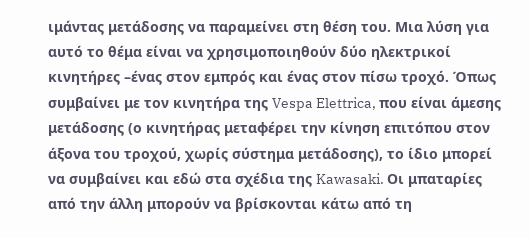ιμάντας μετάδοσης να παραμείνει στη θέση του. Μια λύση για αυτό το θέμα είναι να χρησιμοποιηθούν δύο ηλεκτρικοί κινητήρες –ένας στον εμπρός και ένας στον πίσω τροχό. Όπως συμβαίνει με τον κινητήρα της Vespa Elettrica, που είναι άμεσης μετάδοσης (ο κινητήρας μεταφέρει την κίνηση επιτόπου στον άξονα του τροχού, χωρίς σύστημα μετάδοσης), το ίδιο μπορεί να συμβαίνει και εδώ στα σχέδια της Kawasaki. Οι μπαταρίες από την άλλη μπορούν να βρίσκονται κάτω από τη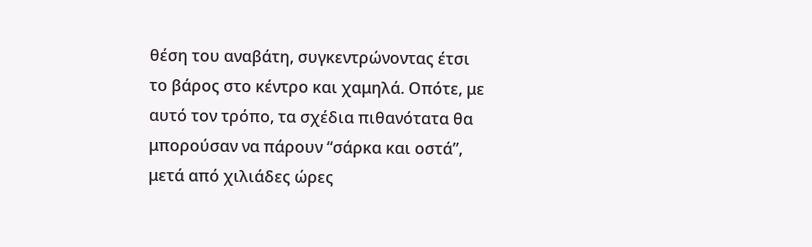θέση του αναβάτη, συγκεντρώνοντας έτσι το βάρος στο κέντρο και χαμηλά. Οπότε, με αυτό τον τρόπο, τα σχέδια πιθανότατα θα μπορούσαν να πάρουν “σάρκα και οστά”, μετά από χιλιάδες ώρες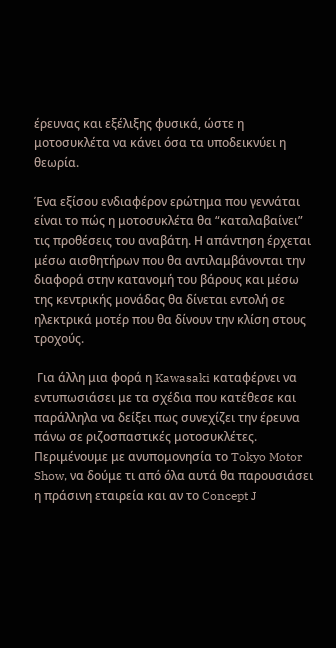έρευνας και εξέλιξης φυσικά, ώστε η μοτοσυκλέτα να κάνει όσα τα υποδεικνύει η θεωρία.

Ένα εξίσου ενδιαφέρον ερώτημα που γεννάται είναι το πώς η μοτοσυκλέτα θα “καταλαβαίνει” τις προθέσεις του αναβάτη. Η απάντηση έρχεται μέσω αισθητήρων που θα αντιλαμβάνονται την διαφορά στην κατανομή του βάρους και μέσω της κεντρικής μονάδας θα δίνεται εντολή σε ηλεκτρικά μοτέρ που θα δίνουν την κλίση στους τροχούς.

 Για άλλη μια φορά η Kawasaki καταφέρνει να εντυπωσιάσει με τα σχέδια που κατέθεσε και παράλληλα να δείξει πως συνεχίζει την έρευνα πάνω σε ριζοσπαστικές μοτοσυκλέτες. Περιμένουμε με ανυπομονησία το Tokyo Motor Show, να δούμε τι από όλα αυτά θα παρουσιάσει η πράσινη εταιρεία και αν το Concept J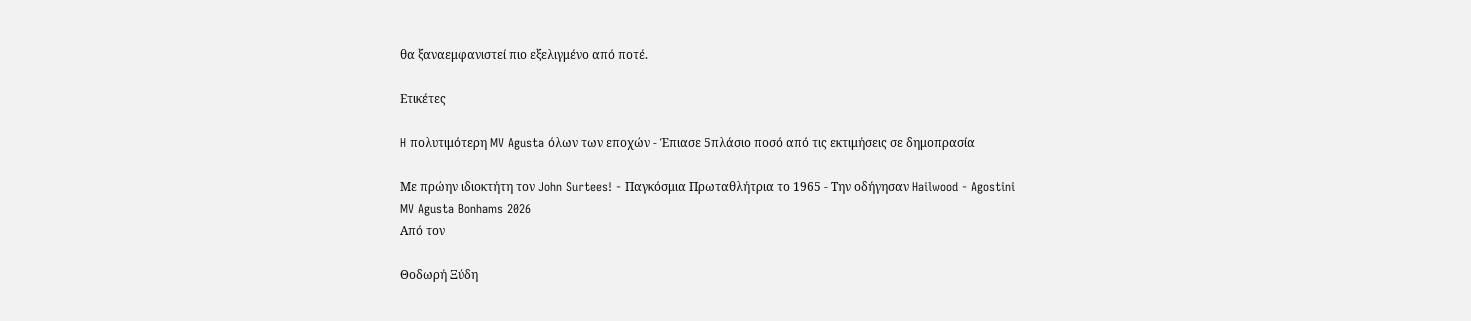θα ξαναεμφανιστεί πιο εξελιγμένο από ποτέ.

Ετικέτες

H πολυτιμότερη MV Agusta όλων των εποχών - Έπιασε 5πλάσιο ποσό από τις εκτιμήσεις σε δημοπρασία

Με πρώην ιδιοκτήτη τον John Surtees! - Παγκόσμια Πρωταθλήτρια το 1965 - Την οδήγησαν Hailwood - Agostini
MV Agusta Bonhams 2026
Από τον

Θοδωρή Ξύδη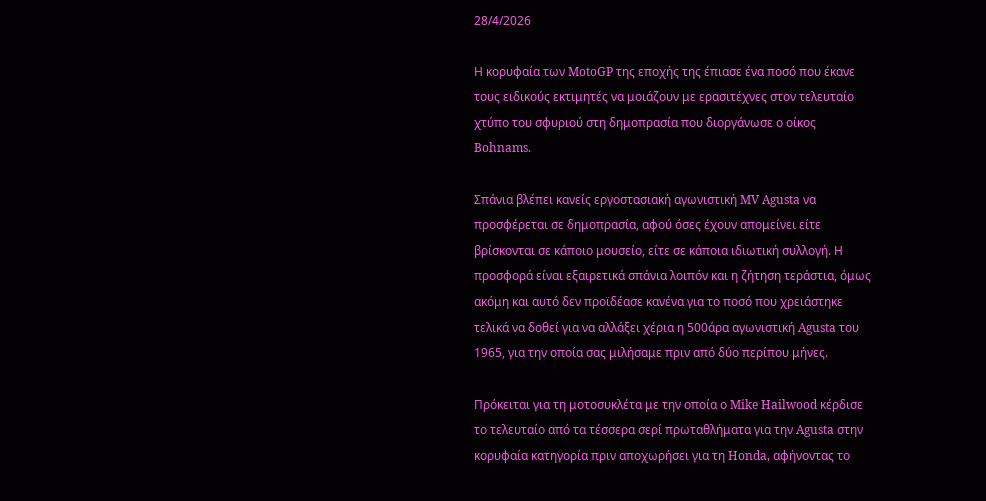28/4/2026

Η κορυφαία των MotoGP της εποχής της έπιασε ένα ποσό που έκανε τους ειδικούς εκτιμητές να μοιάζουν με ερασιτέχνες στον τελευταίο χτύπο του σφυριού στη δημοπρασία που διοργάνωσε ο οίκος Bohnams.

Σπάνια βλέπει κανείς εργοστασιακή αγωνιστική MV Agusta να προσφέρεται σε δημοπρασία, αφού όσες έχουν απομείνει είτε βρίσκονται σε κάποιο μουσείο, είτε σε κάποια ιδιωτική συλλογή. Η προσφορά είναι εξαιρετικά σπάνια λοιπόν και η ζήτηση τεράστια, όμως ακόμη και αυτό δεν προϊδέασε κανένα για το ποσό που χρειάστηκε τελικά να δοθεί για να αλλάξει χέρια η 500άρα αγωνιστική Agusta του 1965, για την οποία σας μιλήσαμε πριν από δύο περίπου μήνες.

Πρόκειται για τη μοτοσυκλέτα με την οποία ο Mike Hailwood κέρδισε το τελευταίο από τα τέσσερα σερί πρωταθλήματα για την Agusta στην κορυφαία κατηγορία πριν αποχωρήσει για τη Honda, αφήνοντας το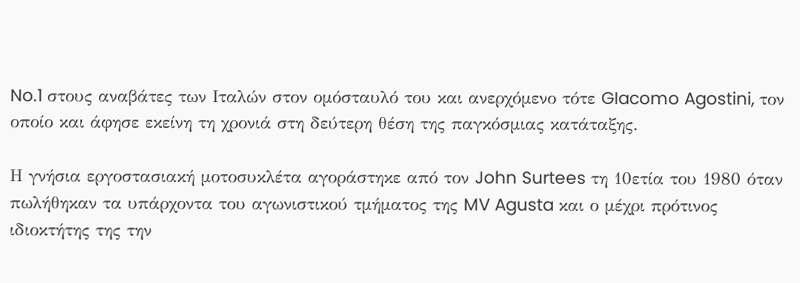No.1 στους αναβάτες των Ιταλών στον ομόσταυλό του και ανερχόμενο τότε GIacomo Agostini, τον οποίο και άφησε εκείνη τη χρονιά στη δεύτερη θέση της παγκόσμιας κατάταξης.

Η γνήσια εργοστασιακή μοτοσυκλέτα αγοράστηκε από τον John Surtees τη 10ετία του 1980 όταν πωλήθηκαν τα υπάρχοντα του αγωνιστικού τμήματος της MV Agusta και ο μέχρι πρότινος ιδιοκτήτης της την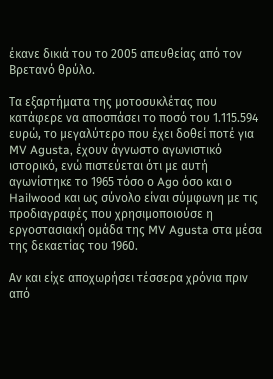έκανε δικιά του το 2005 απευθείας από τον Βρετανό θρύλο.

Τα εξαρτήματα της μοτοσυκλέτας που κατάφερε να αποσπάσει το ποσό του 1.115.594 ευρώ, το μεγαλύτερο που έχει δοθεί ποτέ για MV Agusta, έχουν άγνωστο αγωνιστικό ιστορικό, ενώ πιστεύεται ότι με αυτή αγωνίστηκε το 1965 τόσο ο Ago όσο και ο Hailwood και ως σύνολο είναι σύμφωνη με τις προδιαγραφές που χρησιμοποιούσε η εργοστασιακή ομάδα της MV Agusta στα μέσα της δεκαετίας του 1960.

Αν και είχε αποχωρήσει τέσσερα χρόνια πριν από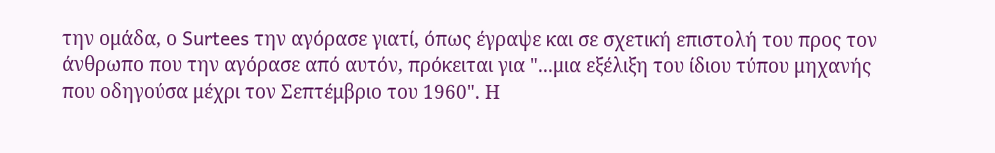την ομάδα, ο Surtees την αγόρασε γιατί, όπως έγραψε και σε σχετική επιστολή του προς τον άνθρωπο που την αγόρασε από αυτόν, πρόκειται για "...μια εξέλιξη του ίδιου τύπου μηχανής που οδηγούσα μέχρι τον Σεπτέμβριο του 1960". Η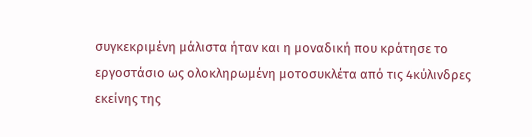συγκεκριμένη μάλιστα ήταν και η μοναδική που κράτησε το εργοστάσιο ως ολοκληρωμένη μοτοσυκλέτα από τις 4κύλινδρες εκείνης της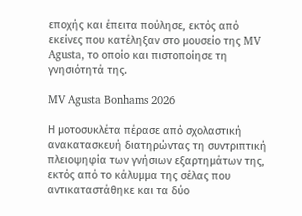εποχής και έπειτα πούλησε, εκτός από εκείνες που κατέληξαν στο μουσείο της MV Agusta, το οποίο και πιστοποίησε τη γνησιότητά της.

MV Agusta Bonhams 2026

Η μοτοσυκλέτα πέρασε από σχολαστική ανακατασκευή διατηρώντας τη συντριπτική πλειοψηφία των γνήσιων εξαρτημάτων της, εκτός από το κάλυμμα της σέλας που αντικαταστάθηκε και τα δύο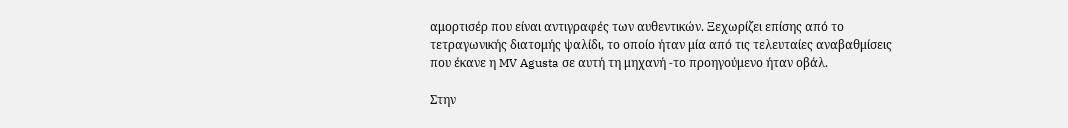αμορτισέρ που είναι αντιγραφές των αυθεντικών. Ξεχωρίζει επίσης από το τετραγωνικής διατομής ψαλίδι, το οποίο ήταν μία από τις τελευταίες αναβαθμίσεις που έκανε η MV Agusta σε αυτή τη μηχανή -το προηγούμενο ήταν οβάλ.

Στην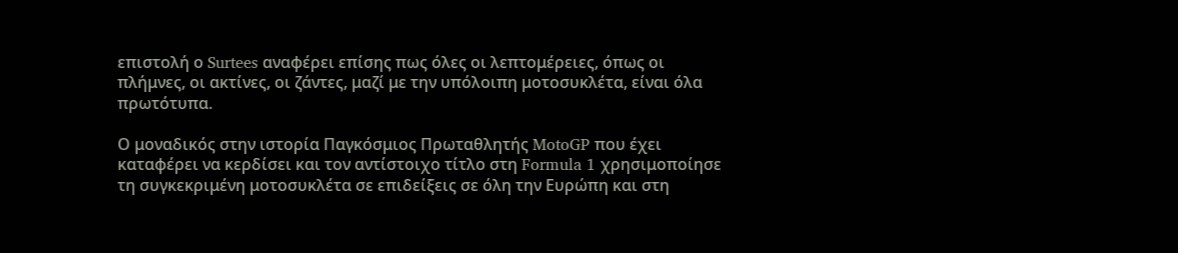επιστολή ο Surtees αναφέρει επίσης πως όλες οι λεπτομέρειες, όπως οι πλήμνες, οι ακτίνες, οι ζάντες, μαζί με την υπόλοιπη μοτοσυκλέτα, είναι όλα πρωτότυπα.

Ο μοναδικός στην ιστορία Παγκόσμιος Πρωταθλητής MotoGP που έχει καταφέρει να κερδίσει και τον αντίστοιχο τίτλο στη Formula 1 χρησιμοποίησε τη συγκεκριμένη μοτοσυκλέτα σε επιδείξεις σε όλη την Ευρώπη και στη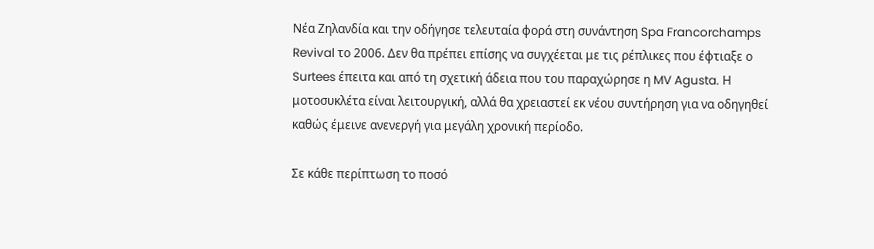Νέα Ζηλανδία και την οδήγησε τελευταία φορά στη συνάντηση Spa Francorchamps Revival το 2006. Δεν θα πρέπει επίσης να συγχέεται με τις ρέπλικες που έφτιαξε ο Surtees έπειτα και από τη σχετική άδεια που του παραχώρησε η MV Agusta. Η μοτοσυκλέτα είναι λειτουργική, αλλά θα χρειαστεί εκ νέου συντήρηση για να οδηγηθεί καθώς έμεινε ανενεργή για μεγάλη χρονική περίοδο.

Σε κάθε περίπτωση το ποσό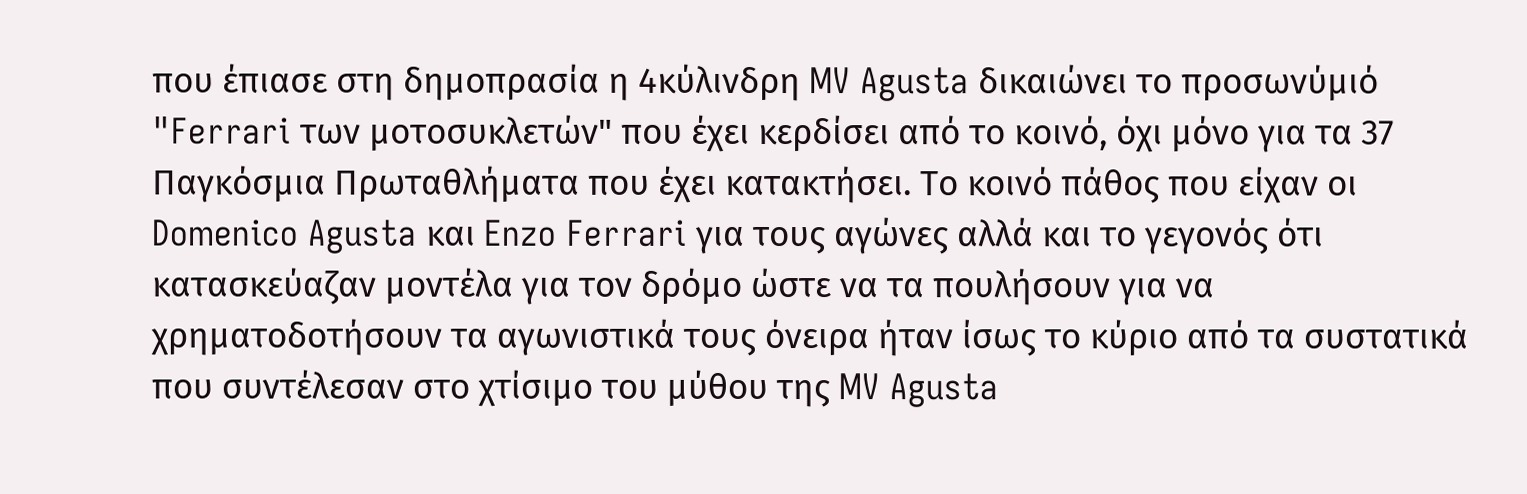που έπιασε στη δημοπρασία η 4κύλινδρη MV Agusta δικαιώνει το προσωνύμιό "Ferrari των μοτοσυκλετών" που έχει κερδίσει από το κοινό, όχι μόνο για τα 37 Παγκόσμια Πρωταθλήματα που έχει κατακτήσει. Το κοινό πάθος που είχαν οι Domenico Agusta και Enzo Ferrari για τους αγώνες αλλά και το γεγονός ότι κατασκεύαζαν μοντέλα για τον δρόμο ώστε να τα πουλήσουν για να χρηματοδοτήσουν τα αγωνιστικά τους όνειρα ήταν ίσως το κύριο από τα συστατικά που συντέλεσαν στο χτίσιμο του μύθου της MV Agusta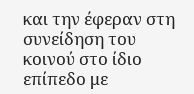και την έφεραν στη συνείδηση του κοινού στο ίδιο επίπεδο με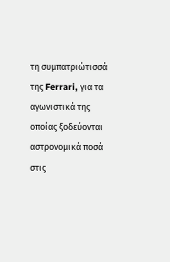τη συμπατριώτισσά της Ferrari, για τα αγωνιστικά της οποίας ξοδεύονται αστρονομικά ποσά στις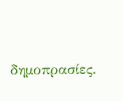δημοπρασίες.